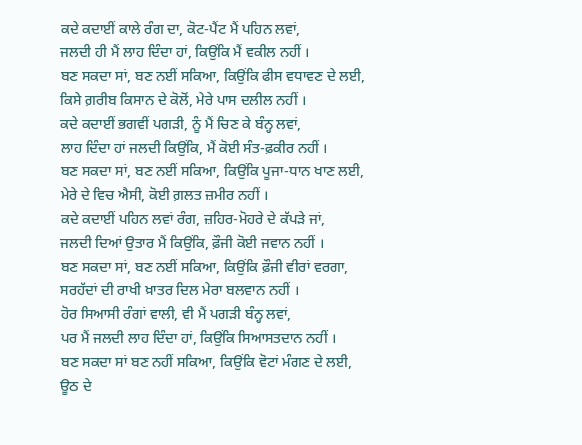ਕਦੇ ਕਦਾਈਂ ਕਾਲੇ ਰੰਗ ਦਾ, ਕੋਟ-ਪੈਂਟ ਮੈਂ ਪਹਿਨ ਲਵਾਂ,
ਜਲਦੀ ਹੀ ਮੈਂ ਲਾਹ ਦਿੰਦਾ ਹਾਂ, ਕਿਉਂਕਿ ਮੈਂ ਵਕੀਲ ਨਹੀਂ ।
ਬਣ ਸਕਦਾ ਸਾਂ, ਬਣ ਨਈਂ ਸਕਿਆ, ਕਿਉਂਕਿ ਫੀਸ ਵਧਾਵਣ ਦੇ ਲਈ,
ਕਿਸੇ ਗ਼ਰੀਬ ਕਿਸਾਨ ਦੇ ਕੋਲੋਂ, ਮੇਰੇ ਪਾਸ ਦਲੀਲ ਨਹੀਂ ।
ਕਦੇ ਕਦਾਈਂ ਭਗਵੀਂ ਪਗੜੀ, ਨੂੰ ਮੈਂ ਚਿਣ ਕੇ ਬੰਨ੍ਹ ਲਵਾਂ,
ਲਾਹ ਦਿੰਦਾ ਹਾਂ ਜਲਦੀ ਕਿਉਂਕਿ, ਮੈਂ ਕੋਈ ਸੰਤ-ਫ਼ਕੀਰ ਨਹੀਂ ।
ਬਣ ਸਕਦਾ ਸਾਂ, ਬਣ ਨਈਂ ਸਕਿਆ, ਕਿਉਂਕਿ ਪੂਜਾ-ਧਾਨ ਖਾਣ ਲਈ,
ਮੇਰੇ ਦੇ ਵਿਚ ਐਸੀ, ਕੋਈ ਗ਼ਲਤ ਜ਼ਮੀਰ ਨਹੀਂ ।
ਕਦੇ ਕਦਾਈਂ ਪਹਿਨ ਲਵਾਂ ਰੰਗ, ਜ਼ਹਿਰ-ਮੋਹਰੇ ਦੇ ਕੱਪੜੇ ਜਾਂ,
ਜਲਦੀ ਦਿਆਂ ਉਤਾਰ ਮੈਂ ਕਿਉਂਕਿ, ਫ਼ੌਜੀ ਕੋਈ ਜਵਾਨ ਨਹੀਂ ।
ਬਣ ਸਕਦਾ ਸਾਂ, ਬਣ ਨਈਂ ਸਕਿਆ, ਕਿਉਂਕਿ ਫ਼ੌਜੀ ਵੀਰਾਂ ਵਰਗਾ,
ਸਰਹੱਦਾਂ ਦੀ ਰਾਖੀ ਖ਼ਾਤਰ ਦਿਲ ਮੇਰਾ ਬਲਵਾਨ ਨਹੀਂ ।
ਹੋਰ ਸਿਆਸੀ ਰੰਗਾਂ ਵਾਲੀ, ਵੀ ਮੈਂ ਪਗੜੀ ਬੰਨ੍ਹ ਲਵਾਂ,
ਪਰ ਮੈਂ ਜਲਦੀ ਲਾਹ ਦਿੰਦਾ ਹਾਂ, ਕਿਉਂਕਿ ਸਿਆਸਤਦਾਨ ਨਹੀਂ ।
ਬਣ ਸਕਦਾ ਸਾਂ ਬਣ ਨਹੀਂ ਸਕਿਆ, ਕਿਉਂਕਿ ਵੋਟਾਂ ਮੰਗਣ ਦੇ ਲਈ,
ਊਠ ਦੇ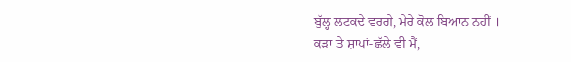ਬੁੱਲ੍ਹ ਲਟਕਦੇ ਵਰਗੇ, ਮੇਰੇ ਕੋਲ ਬਿਆਨ ਨਹੀਂ ।
ਕੜਾ ਤੇ ਸ਼ਾਪਾਂ-ਛੱਲੇ ਵੀ ਮੈਂ,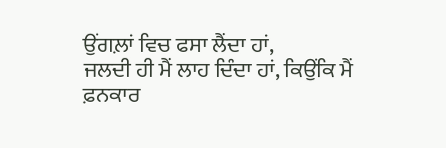ਉਂਗਲ਼ਾਂ ਵਿਚ ਫਸਾ ਲੈਂਦਾ ਹਾਂ,
ਜਲਦੀ ਹੀ ਮੈਂ ਲਾਹ ਦਿੰਦਾ ਹਾਂ, ਕਿਉਂਕਿ ਮੈਂ ਫ਼ਨਕਾਰ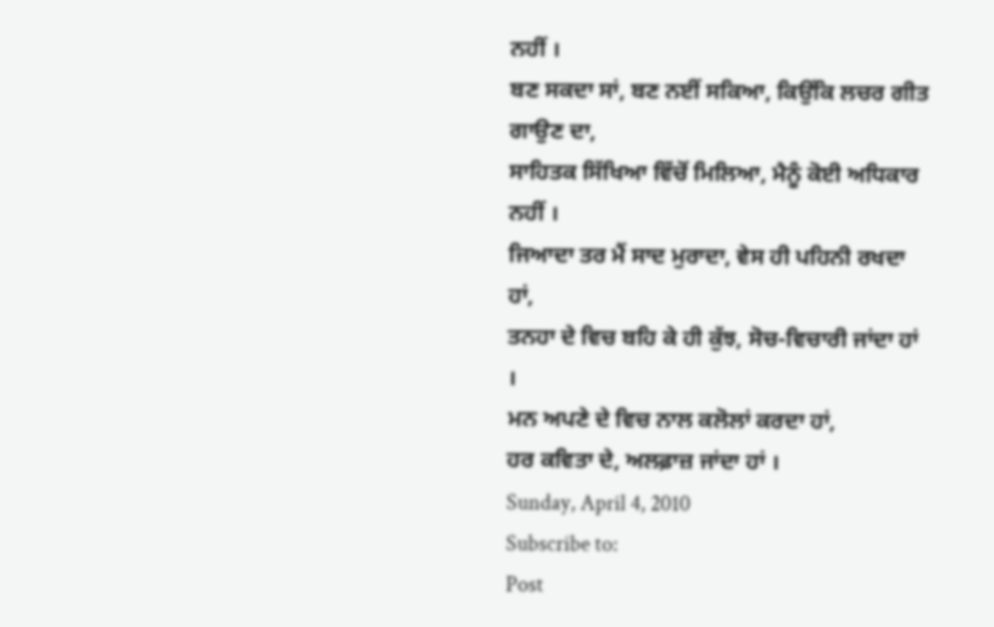ਨਹੀਂ ।
ਬਣ ਸਕਦਾ ਸਾਂ, ਬਣ ਨਈਂ ਸਕਿਆ, ਕਿਉਂਕਿ ਲਚਰ ਗੀਤ ਗਾਉਣ ਦਾ,
ਸਾਹਿਤਕ ਸਿੱਖਿਆ ਵਿੱਚੋਂ ਮਿਲਿਆ, ਮੈਨੂੰ ਕੋਈ ਅਧਿਕਾਰ ਨਹੀਂ ।
ਜਿਆਦਾ ਤਰ ਮੈਂ ਸਾਦ ਮੁਰਾਦਾ, ਵੇਸ ਹੀ ਪਹਿਨੀ ਰਖਦਾ ਹਾਂ,
ਤਨਹਾ ਦੇ ਵਿਚ ਬਹਿ ਕੇ ਹੀ ਕੁੱਝ, ਸੋਚ-ਵਿਚਾਰੀ ਜਾਂਦਾ ਹਾਂ ।
ਮਨ ਅਪਣੇ ਦੇ ਵਿਚ ਨਾਲ ਕਲੋਲਾਂ ਕਰਦਾ ਹਾਂ,
ਹਰ ਕਵਿਤਾ ਦੇ, ਅਲਫ਼ਾਜ਼ ਜਾਂਦਾ ਹਾਂ ।
Sunday, April 4, 2010
Subscribe to:
Post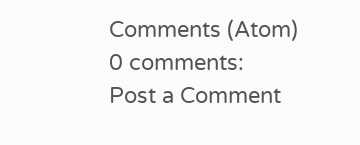Comments (Atom)
0 comments:
Post a Comment